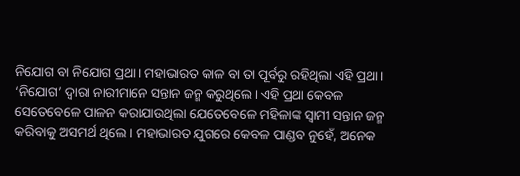ନିଯୋଗ ବା ନିଯୋଗ ପ୍ରଥା। ମହାଭାରତ କାଳ ବା ତା ପୂର୍ବରୁ ରହିଥିଲା ଏହି ପ୍ରଥା। ‘ନିଯୋଗ’ ଦ୍ବାରା ନାରୀମାନେ ସନ୍ତାନ ଜନ୍ମ କରୁଥିଲେ। ଏହି ପ୍ରଥା କେବଳ ସେତେବେଳେ ପାଳନ କରାଯାଉଥିଲା ଯେତେବେଳେ ମହିଳାଙ୍କ ସ୍ୱାମୀ ସନ୍ତାନ ଜନ୍ମ କରିବାକୁ ଅସମର୍ଥ ଥିଲେ। ମହାଭାରତ ଯୁଗରେ କେବଳ ପାଣ୍ଡବ ନୁହେଁ, ଅନେକ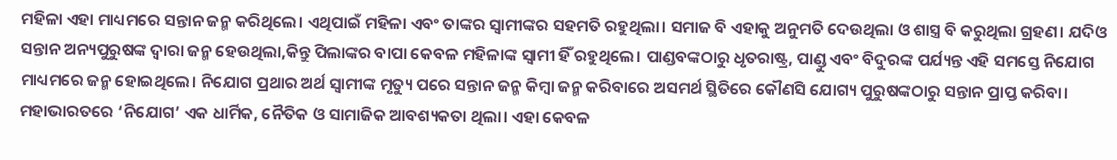ମହିଳା ଏହା ମାଧ୍ୟମରେ ସନ୍ତାନ ଜନ୍ମ କରିଥିଲେ। ଏଥିପାଇଁ ମହିଳା ଏବଂ ତାଙ୍କର ସ୍ୱାମୀଙ୍କର ସହମତି ରହୁଥିଲା। ସମାଜ ବି ଏହାକୁ ଅନୁମତି ଦେଉଥିଲା ଓ ଶାସ୍ତ୍ର ବି କରୁଥିଲା ଗ୍ରହଣ। ଯଦିଓ ସନ୍ତାନ ଅନ୍ୟପୁରୁଷଙ୍କ ଦ୍ବାରା ଜନ୍ମ ହେଉଥିଲା,କିନ୍ତୁ ପିଲାଙ୍କର ବାପା କେବଳ ମହିଳାଙ୍କ ସ୍ବାମୀ ହିଁ ରହୁଥିଲେ। ପାଣ୍ଡବଙ୍କଠାରୁ ଧୃତରାଷ୍ଟ୍ର, ପାଣ୍ଡୁ ଏବଂ ବିଦୁରଙ୍କ ପର୍ଯ୍ୟନ୍ତ ଏହି ସମସ୍ତେ ନିଯୋଗ ମାଧ୍ୟମରେ ଜନ୍ମ ହୋଇଥିଲେ। ନିଯୋଗ ପ୍ରଥାର ଅର୍ଥ ସ୍ୱାମୀଙ୍କ ମୃତ୍ୟୁ ପରେ ସନ୍ତାନ ଜନ୍ମ କିମ୍ବା ଜନ୍ମ କରିବାରେ ଅସମର୍ଥ ସ୍ଥିତିରେ କୌଣସି ଯୋଗ୍ୟ ପୁରୁଷଙ୍କଠାରୁ ସନ୍ତାନ ପ୍ରାପ୍ତ କରିବା। ମହାଭାରତରେ ‘ନିଯୋଗ’ ଏକ ଧାର୍ମିକ, ନୈତିକ ଓ ସାମାଜିକ ଆବଶ୍ୟକତା ଥିଲା। ଏହା କେବଳ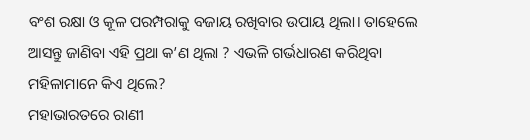ବଂଶ ରକ୍ଷା ଓ କୂଳ ପରମ୍ପରାକୁ ବଜାୟ ରଖିବାର ଉପାୟ ଥିଲା। ତାହେଲେ ଆସନ୍ତୁ ଜାଣିବା ଏହି ପ୍ରଥା କ’ଣ ଥିଲା ? ଏଭଳି ଗର୍ଭଧାରଣ କରିଥିବା ମହିଳାମାନେ କିଏ ଥିଲେ?
ମହାଭାରତରେ ରାଣୀ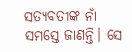ସତ୍ୟବତୀଙ୍କ ନାଁ ସମସ୍ତେ ଜାଣନ୍ତି। ସେ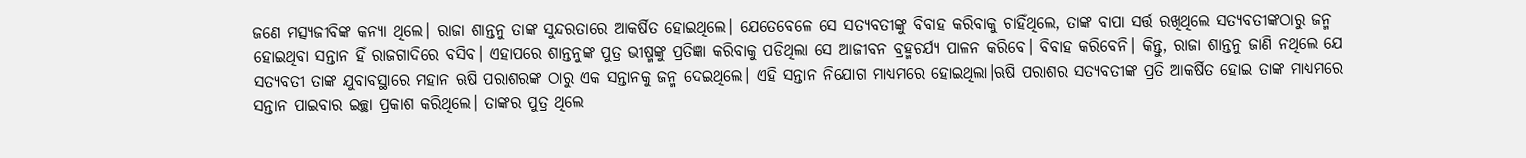ଜଣେ ମତ୍ସ୍ୟଜୀବିଙ୍କ କନ୍ୟା ଥିଲେ। ରାଜା ଶାନ୍ତନୁ ତାଙ୍କ ସୁନ୍ଦରତାରେ ଆକର୍ଷିତ ହୋଇଥିଲେ। ଯେତେବେଳେ ସେ ସତ୍ୟବତୀଙ୍କୁ ବିବାହ କରିବାକୁ ଚାହିଁଥିଲେ, ତାଙ୍କ ବାପା ସର୍ତ୍ତ ରଖିଥିଲେ ସତ୍ୟବତୀଙ୍କଠାରୁ ଜନ୍ମ ହୋଇଥିବା ସନ୍ତାନ ହିଁ ରାଜଗାଦିରେ ବସିବ। ଏହାପରେ ଶାନ୍ତନୁଙ୍କ ପୁତ୍ର ଭୀଷ୍ମଙ୍କୁ ପ୍ରତିଜ୍ଞା କରିବାକୁ ପଡିଥିଲା ସେ ଆଜୀବନ ବ୍ରହ୍ମଚର୍ଯ୍ୟ ପାଳନ କରିବେ। ବିବାହ କରିବେନି। କିନ୍ତୁ, ରାଜା ଶାନ୍ତନୁ ଜାଣି ନଥିଲେ ଯେ ସତ୍ୟବତୀ ତାଙ୍କ ଯୁବାବସ୍ଥାରେ ମହାନ ଋଷି ପରାଶରଙ୍କ ଠାରୁ ଏକ ସନ୍ତାନକୁ ଜନ୍ମ ଦେଇଥିଲେ। ଏହି ସନ୍ତାନ ନିଯୋଗ ମାଧ୍ୟମରେ ହୋଇଥିଲା।ଋଷି ପରାଶର ସତ୍ୟବତୀଙ୍କ ପ୍ରତି ଆକର୍ଷିତ ହୋଇ ତାଙ୍କ ମାଧ୍ୟମରେ ସନ୍ତାନ ପାଇବାର ଇଚ୍ଛା ପ୍ରକାଶ କରିଥିଲେ। ତାଙ୍କର ପୁତ୍ର ଥିଲେ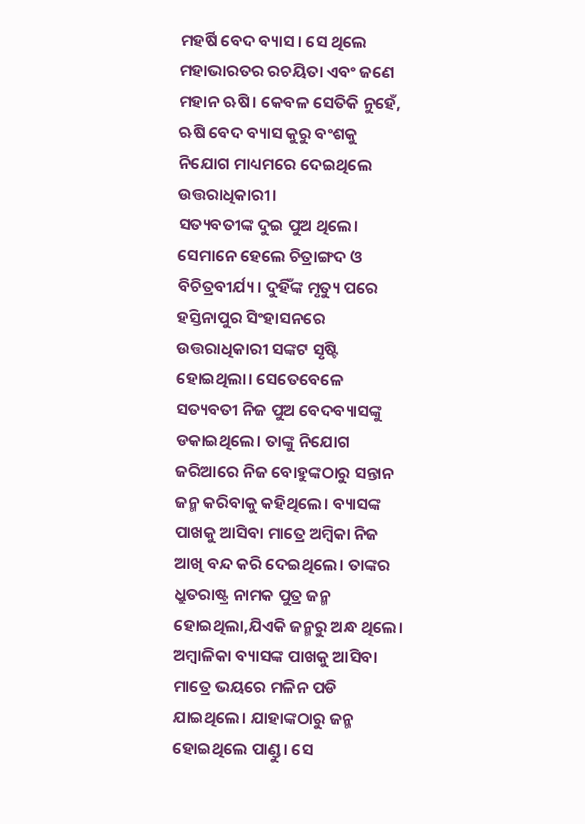ମହର୍ଷି ବେଦ ବ୍ୟାସ। ସେ ଥିଲେ ମହାଭାରତର ରଚୟିତା ଏବଂ ଜଣେ ମହାନ ଋଷି। କେବଳ ସେତିକି ନୁହେଁ, ଋଷି ବେଦ ବ୍ୟାସ କୁରୁ ବଂଶକୁ ନିଯୋଗ ମାଧ୍ୟମରେ ଦେଇଥିଲେ ଉତ୍ତରାଧିକାରୀ।
ସତ୍ୟବତୀଙ୍କ ଦୁଇ ପୁଅ ଥିଲେ। ସେମାନେ ହେଲେ ଚିତ୍ରାଙ୍ଗଦ ଓ ବିଚିତ୍ରବୀର୍ଯ୍ୟ। ଦୁହିଁଙ୍କ ମୃତ୍ୟୁ ପରେ ହସ୍ତିନାପୁର ସିଂହାସନରେ ଉତ୍ତରାଧିକାରୀ ସଙ୍କଟ ସୃଷ୍ଟି ହୋଇଥିଲା। ସେତେବେଳେ ସତ୍ୟବତୀ ନିଜ ପୁଅ ବେଦବ୍ୟାସଙ୍କୁ ଡକାଇଥିଲେ। ତାଙ୍କୁ ନିଯୋଗ ଜରିଆରେ ନିଜ ବୋହୁଙ୍କଠାରୁ ସନ୍ତାନ ଜନ୍ମ କରିବାକୁ କହିଥିଲେ। ବ୍ୟାସଙ୍କ ପାଖକୁ ଆସିବା ମାତ୍ରେ ଅମ୍ବିକା ନିଜ ଆଖି ବନ୍ଦ କରି ଦେଇଥିଲେ। ତାଙ୍କର ଧ୍ରୁତରାଷ୍ଟ୍ର ନାମକ ପୁତ୍ର ଜନ୍ମ ହୋଇଥିଲା,ଯିଏକି ଜନ୍ମରୁ ଅନ୍ଧ ଥିଲେ। ଅମ୍ବାଳିକା ବ୍ୟାସଙ୍କ ପାଖକୁ ଆସିବା ମାତ୍ରେ ଭୟରେ ମଳିନ ପଡି ଯାଇଥିଲେ। ଯାହାଙ୍କଠାରୁ ଜନ୍ମ ହୋଇଥିଲେ ପାଣ୍ଡୁ। ସେ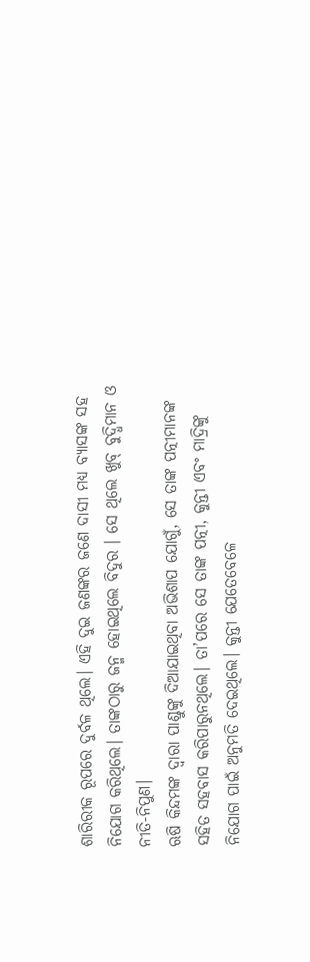ଶାରିରୀକ ରୂପରେ ଦୁର୍ବଳ ଥିଲେ। ଏହି ଦୁଇ ଜଣଙ୍କର ଜଣେ ଦାସୀ ମଧ୍ୟ ବ୍ୟାସଙ୍କ ସହ ନିଯୋଗ କରିଥିଲେ। ତାଙ୍କଠାରୁ ଜନ୍ମ ହୋଇଥିଲେ ବିଦୁର । ସେ ଥିଲେ ଖୁବ୍ ବୁଦ୍ଧିମାନ ଓ ନୀତି-ନିପୁଣ।
ଋଷି କିନ୍ଦମଙ୍କ ଦ୍ୱାରା ପାଣ୍ଡୁଙ୍କୁ ଦିଆଯାଇଥିବା ଅଭିଶାପ ଯୋଗୁଁ, ସେ ତାଙ୍କ ପତ୍ନୀମାନଙ୍କ ସହିତ ସହବାସ କରିପାରୁନଥିଲେ। ତା’ପରେ ସେ ତାଙ୍କ ପତ୍ନୀ, କୁନ୍ତୀ ଏବଂ ମାଦ୍ରିଙ୍କୁ ନିଯୋଗ ପାଇଁ ଅନୁମତି ଦେଇଥିଲେ। କୁନ୍ତୀ ଯେତେବେଳେ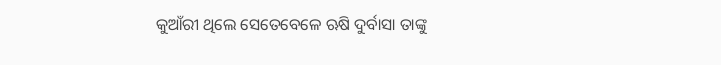କୁଆଁରୀ ଥିଲେ ସେତେବେଳେ ଋଷି ଦୁର୍ବାସା ତାଙ୍କୁ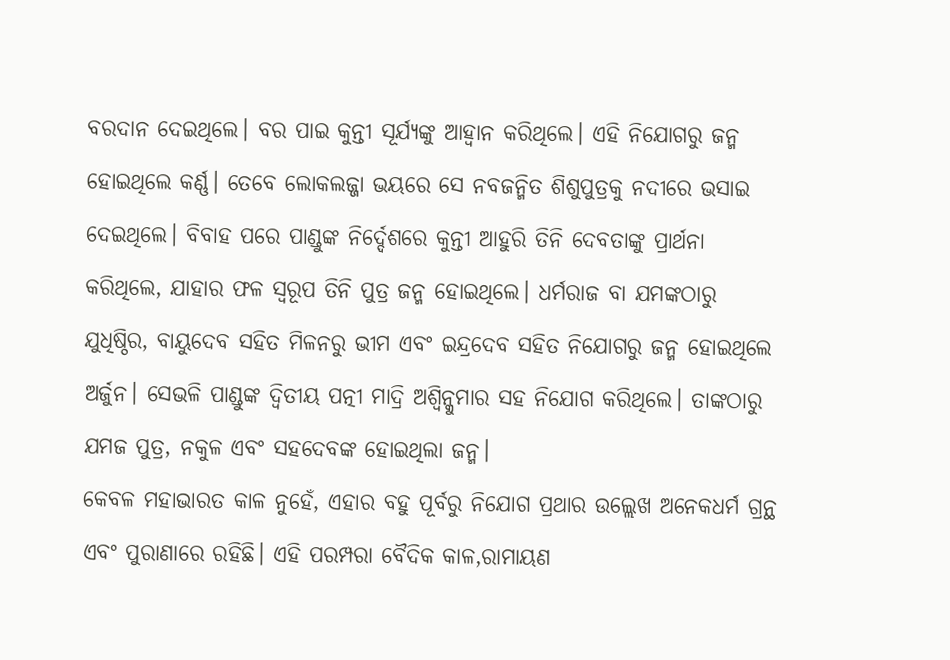ବରଦାନ ଦେଇଥିଲେ। ବର ପାଇ କୁନ୍ତୀ ସୂର୍ଯ୍ୟଙ୍କୁ ଆହ୍ବାନ କରିଥିଲେ। ଏହି ନିଯୋଗରୁ ଜନ୍ମ ହୋଇଥିଲେ କର୍ଣ୍ଣ। ତେବେ ଲୋକଲଜ୍ଜା ଭୟରେ ସେ ନବଜନ୍ମିତ ଶିଶୁପୁତ୍ରକୁ ନଦୀରେ ଭସାଇ ଦେଇଥିଲେ। ବିବାହ ପରେ ପାଣ୍ଡୁଙ୍କ ନିର୍ଦ୍ଦେଶରେ କୁନ୍ତୀ ଆହୁରି ତିନି ଦେବତାଙ୍କୁ ପ୍ରାର୍ଥନା କରିଥିଲେ, ଯାହାର ଫଳ ସ୍ୱରୂପ ତିନି ପୁତ୍ର ଜନ୍ମ ହୋଇଥିଲେ। ଧର୍ମରାଜ ବା ଯମଙ୍କଠାରୁ ଯୁଧିଷ୍ଠିର, ବାୟୁଦେବ ସହିତ ମିଳନରୁ ଭୀମ ଏବଂ ଇନ୍ଦ୍ରଦେବ ସହିତ ନିଯୋଗରୁ ଜନ୍ମ ହୋଇଥିଲେ ଅର୍ଜୁନ। ସେଭଳି ପାଣ୍ଡୁଙ୍କ ଦ୍ବିତୀୟ ପତ୍ନୀ ମାଦ୍ରି ଅଶ୍ୱିନ୍କୁମାର ସହ ନିଯୋଗ କରିଥିଲେ। ତାଙ୍କଠାରୁ ଯମଜ ପୁତ୍ର, ନକୁଳ ଏବଂ ସହଦେବଙ୍କ ହୋଇଥିଲା ଜନ୍ମ।
କେବଳ ମହାଭାରତ କାଳ ନୁହେଁ, ଏହାର ବହୁ ପୂର୍ବରୁ ନିଯୋଗ ପ୍ରଥାର ଉଲ୍ଲେଖ ଅନେକଧର୍ମ ଗ୍ରନ୍ଥ ଏବଂ ପୁରାଣାରେ ରହିଛି। ଏହି ପରମ୍ପରା ବୈଦିକ କାଳ,ରାମାୟଣ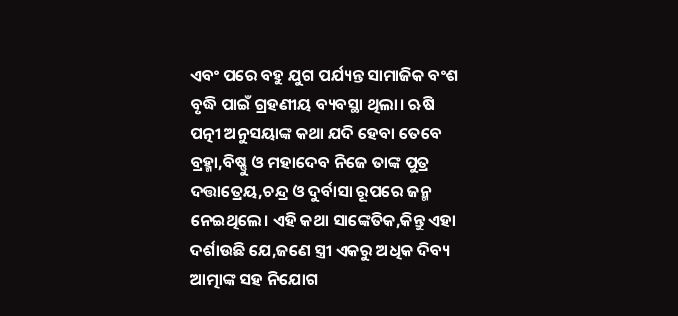ଏବଂ ପରେ ବହୁ ଯୁଗ ପର୍ଯ୍ୟନ୍ତ ସାମାଜିକ ବଂଶ ବୃଦ୍ଧି ପାଇଁ ଗ୍ରହଣୀୟ ବ୍ୟବସ୍ଥା ଥିଲା। ଋଷି ପତ୍ନୀ ଅନୁସୟାଙ୍କ କଥା ଯଦି ହେବା ତେବେ ବ୍ରହ୍ମା,ବିଷ୍ଣୁ ଓ ମହାଦେବ ନିଜେ ତାଙ୍କ ପୁତ୍ର ଦତ୍ତାତ୍ରେୟ,ଚନ୍ଦ୍ର ଓ ଦୁର୍ବାସା ରୂପରେ ଜନ୍ମ ନେଇଥିଲେ। ଏହି କଥା ସାଙ୍କେତିକ,କିନ୍ତୁ ଏହା ଦର୍ଶାଉଛି ଯେ,ଜଣେ ସ୍ତ୍ରୀ ଏକରୁ ଅଧିକ ଦିବ୍ୟ ଆତ୍ମାଙ୍କ ସହ ନିଯୋଗ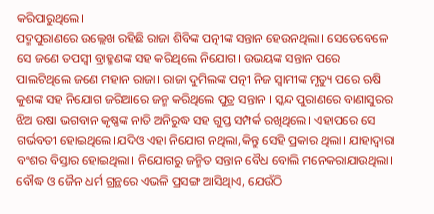କରିପାରୁଥିଲେ।
ପଦ୍ମପୁରାଣରେ ଉଲ୍ଲେଖ ରହିଛି ରାଜା ଶିବିଙ୍କ ପତ୍ନୀଙ୍କ ସନ୍ତାନ ହେଉନଥିଲା। ସେତେବେଳେ ସେ ଜଣେ ତପସ୍ବୀ ବ୍ରାହ୍ମଣଙ୍କ ସହ କରିଥିଲେ ନିଯୋଗ। ଉଭୟଙ୍କ ସନ୍ତାନ ପରେ ପାଲଟିଥିଲେ ଜଣେ ମହାନ ରାଜା। ରାଜା ଦୁମିଲଙ୍କ ପତ୍ନୀ ନିଜ ସ୍ବାମୀଙ୍କ ମୃତ୍ୟୁ ପରେ ଋଷି କୁଶଙ୍କ ସହ ନିଯୋଗ ଜରିଆରେ ଜନ୍ମ କରିଥିଲେ ପୁତ୍ର ସନ୍ତାନ । ସ୍କନ୍ଦ ପୁରାଣରେ ବାଣାସୁରର ଝିଅ ଉଷା ଭଗବାନ କୃଷ୍ଣଙ୍କ ନାତି ଅନିରୁଦ୍ଧ ସହ ଗୁପ୍ତ ସମ୍ପର୍କ ରଖିଥିଲେ। ଏହାପରେ ସେ ଗର୍ଭବତୀ ହୋଇଥିଲେ।ଯଦିଓ ଏହା ନିଯୋଗ ନଥିଲା,କିନ୍ତୁ ସେହି ପ୍ରକାର ଥିଲା। ଯାହାଦ୍ବାରା ବଂଶର ବିସ୍ତାର ହୋଇଥିଲା। ନିଯୋଗରୁ ଜନ୍ମିତ ସନ୍ତାନ ବୈଧ ବୋଲି ମନେକରାଯାଉଥିଲା। ବୌଦ୍ଧ ଓ ଜୈନ ଧର୍ମ ଗ୍ରନ୍ଥରେ ଏଭଳି ପ୍ରସଙ୍ଗ ଆସିଥିାଏ, ଯେଉଁଠି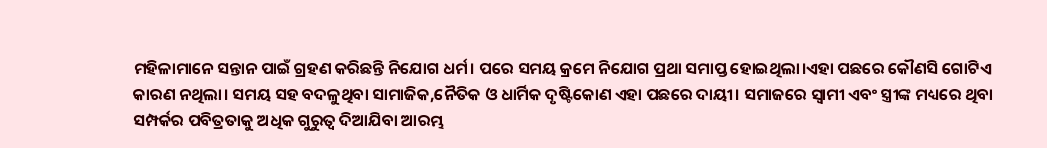ମହିଳାମାନେ ସନ୍ତାନ ପାଇଁ ଗ୍ରହଣ କରିଛନ୍ତି ନିଯୋଗ ଧର୍ମ। ପରେ ସମୟ କ୍ରମେ ନିଯୋଗ ପ୍ରଥା ସମାପ୍ତ ହୋଇଥିଲା।ଏହା ପଛରେ କୌଣସି ଗୋଟିଏ କାରଣ ନଥିଲା। ସମୟ ସହ ବଦଳୁଥିବା ସାମାଜିକ,ନୈତିକ ଓ ଧାର୍ମିକ ଦୃଷ୍ଟିକୋଣ ଏହା ପଛରେ ଦାୟୀ। ସମାଜରେ ସ୍ୱାମୀ ଏବଂ ସ୍ତ୍ରୀଙ୍କ ମଧ୍ୟରେ ଥିବା ସମ୍ପର୍କର ପବିତ୍ରତାକୁ ଅଧିକ ଗୁରୁତ୍ୱ ଦିଆଯିବା ଆରମ୍ଭ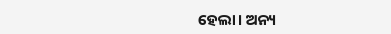ହେଲା। ଅନ୍ୟ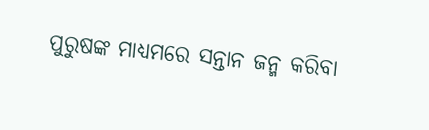ପୁରୁଷଙ୍କ ମାଧ୍ୟମରେ ସନ୍ତାନ ଜନ୍ମ କରିବା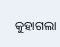କୁହାଗଲା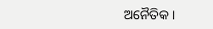ଅନୈତିକ।